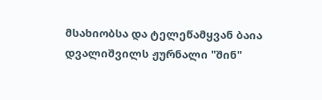მსახიობსა და ტელეწამყვან ბაია დვალიშვილს ჟურნალი "შინ"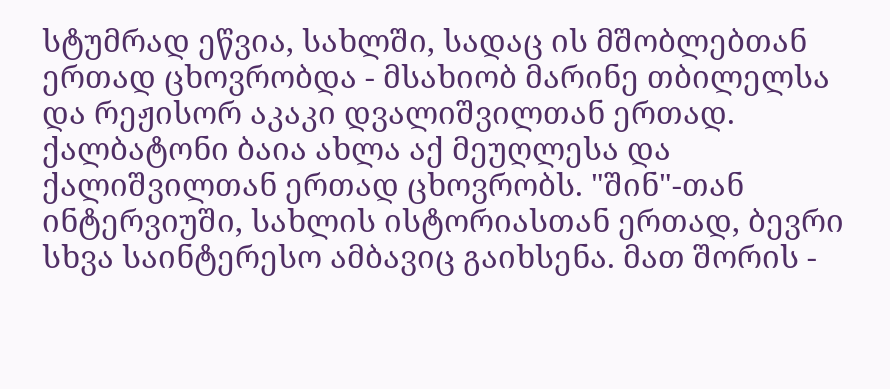სტუმრად ეწვია, სახლში, სადაც ის მშობლებთან ერთად ცხოვრობდა - მსახიობ მარინე თბილელსა და რეჟისორ აკაკი დვალიშვილთან ერთად. ქალბატონი ბაია ახლა აქ მეუღლესა და ქალიშვილთან ერთად ცხოვრობს. "შინ"-თან ინტერვიუში, სახლის ისტორიასთან ერთად, ბევრი სხვა საინტერესო ამბავიც გაიხსენა. მათ შორის -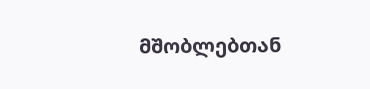მშობლებთან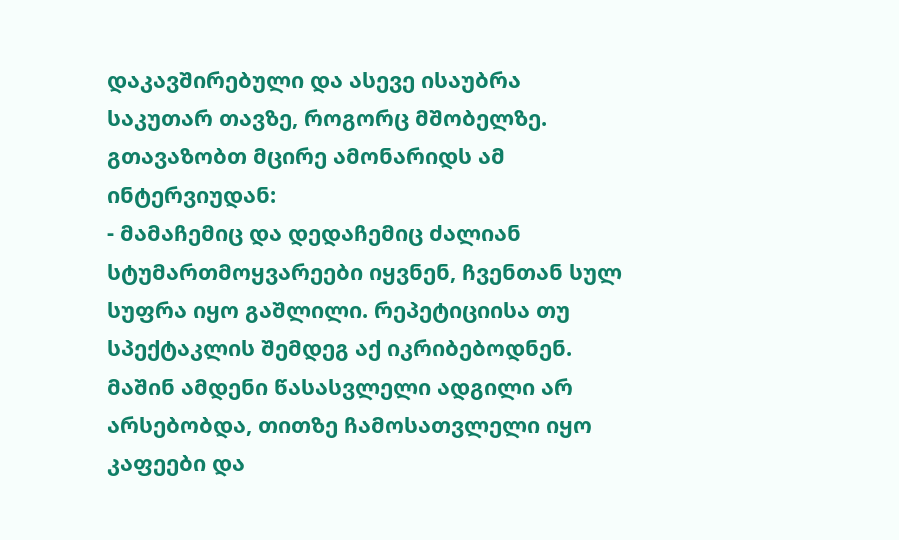დაკავშირებული და ასევე ისაუბრა საკუთარ თავზე, როგორც მშობელზე. გთავაზობთ მცირე ამონარიდს ამ ინტერვიუდან:
- მამაჩემიც და დედაჩემიც ძალიან სტუმართმოყვარეები იყვნენ, ჩვენთან სულ სუფრა იყო გაშლილი. რეპეტიციისა თუ სპექტაკლის შემდეგ აქ იკრიბებოდნენ. მაშინ ამდენი წასასვლელი ადგილი არ არსებობდა, თითზე ჩამოსათვლელი იყო კაფეები და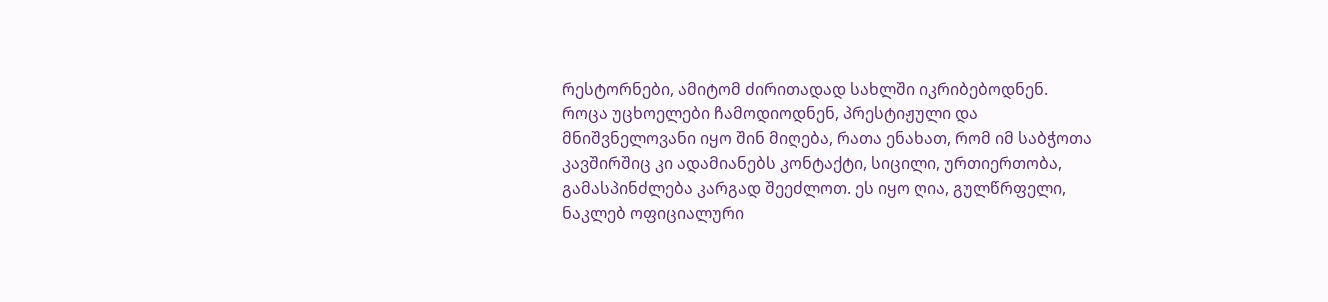რესტორნები, ამიტომ ძირითადად სახლში იკრიბებოდნენ. როცა უცხოელები ჩამოდიოდნენ, პრესტიჟული და მნიშვნელოვანი იყო შინ მიღება, რათა ენახათ, რომ იმ საბჭოთა კავშირშიც კი ადამიანებს კონტაქტი, სიცილი, ურთიერთობა, გამასპინძლება კარგად შეეძლოთ. ეს იყო ღია, გულწრფელი, ნაკლებ ოფიციალური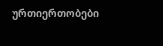ურთიერთობები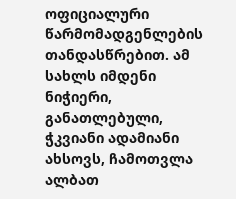ოფიციალური წარმომადგენლების თანდასწრებით. ამ სახლს იმდენი ნიჭიერი, განათლებული, ჭკვიანი ადამიანი ახსოვს, ჩამოთვლა ალბათ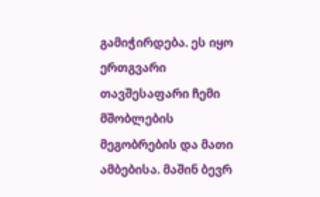გამიჭირდება. ეს იყო ერთგვარი თავშესაფარი ჩემი მშობლების მეგობრების და მათი ამბებისა. მაშინ ბევრ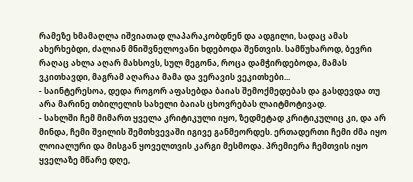რამეზე ხმამაღლა იშვიათად ლაპარაკობდნენ და ადგილი, სადაც ამას ახერხებდი, ძალიან მნიშვნელოვანი ხდებოდა შენთვის. სამწუხაროდ, ბევრი რაღაც ახლა აღარ მახსოვს, სულ მეგონა, როცა დამჭირდებოდა, მამას ვკითხავდი, მაგრამ აღარაა მამა და ვერავის ვეკითხები...
- საინტერესოა, დედა როგორ აფასებდა ბაიას შემოქმედებას და გასდევდა თუ არა მარინე თბილელის სახელი ბაიას ცხოვრებას ლაიტმოტივად.
- სახლში ჩემ მიმართ ყველა კრიტიკული იყო, ზედმეტად კრიტიკულიც კი, და არ მინდა, ჩემი შვილის შემთხვევაში იგივე განმეორდეს. ერთადერთი ჩემი ძმა იყო ლოიალური და მისგან ყოველთვის კარგი მესმოდა. პრემიერა ჩემთვის იყო ყველაზე მწარე დღე,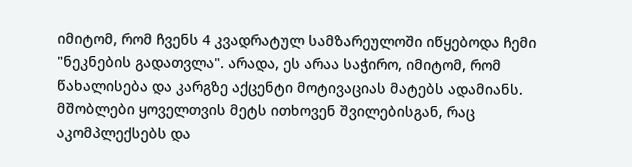იმიტომ, რომ ჩვენს 4 კვადრატულ სამზარეულოში იწყებოდა ჩემი "ნეკნების გადათვლა". არადა, ეს არაა საჭირო, იმიტომ, რომ წახალისება და კარგზე აქცენტი მოტივაციას მატებს ადამიანს. მშობლები ყოველთვის მეტს ითხოვენ შვილებისგან, რაც აკომპლექსებს და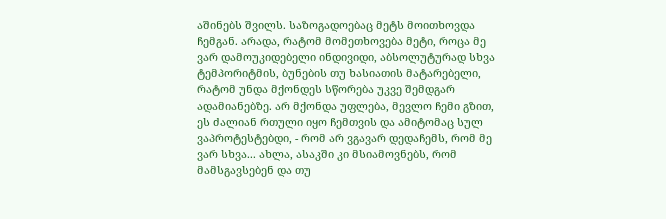აშინებს შვილს. საზოგადოებაც მეტს მოითხოვდა ჩემგან. არადა, რატომ მომეთხოვება მეტი, როცა მე ვარ დამოუკიდებელი ინდივიდი, აბსოლუტურად სხვა ტემპორიტმის, ბუნების თუ ხასიათის მატარებელი, რატომ უნდა მქონდეს სწორება უკვე შემდგარ ადამიანებზე. არ მქონდა უფლება, მევლო ჩემი გზით, ეს ძალიან რთული იყო ჩემთვის და ამიტომაც სულ ვაპროტესტებდი, - რომ არ ვგავარ დედაჩემს, რომ მე ვარ სხვა... ახლა, ასაკში კი მსიამოვნებს, რომ მამსგავსებენ და თუ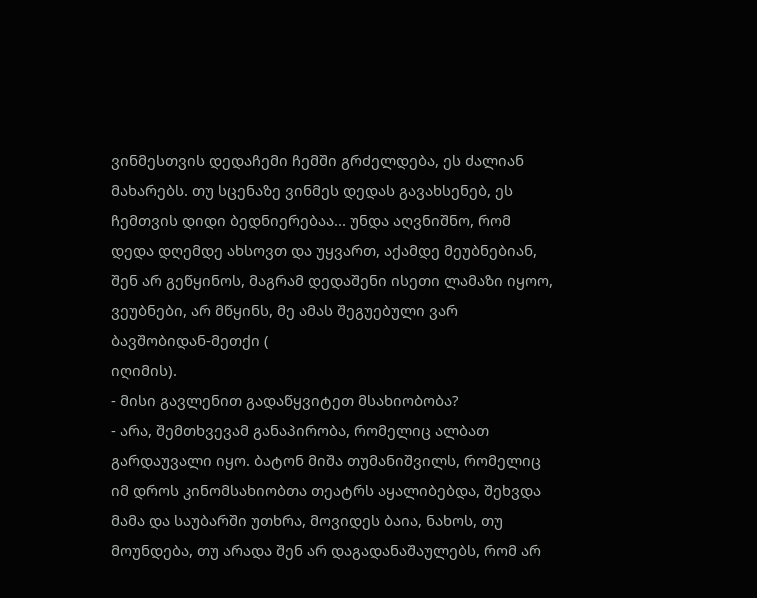ვინმესთვის დედაჩემი ჩემში გრძელდება, ეს ძალიან მახარებს. თუ სცენაზე ვინმეს დედას გავახსენებ, ეს ჩემთვის დიდი ბედნიერებაა... უნდა აღვნიშნო, რომ დედა დღემდე ახსოვთ და უყვართ, აქამდე მეუბნებიან, შენ არ გეწყინოს, მაგრამ დედაშენი ისეთი ლამაზი იყოო, ვეუბნები, არ მწყინს, მე ამას შეგუებული ვარ ბავშობიდან-მეთქი (
იღიმის).
- მისი გავლენით გადაწყვიტეთ მსახიობობა?
- არა, შემთხვევამ განაპირობა, რომელიც ალბათ გარდაუვალი იყო. ბატონ მიშა თუმანიშვილს, რომელიც იმ დროს კინომსახიობთა თეატრს აყალიბებდა, შეხვდა მამა და საუბარში უთხრა, მოვიდეს ბაია, ნახოს, თუ მოუნდება, თუ არადა შენ არ დაგადანაშაულებს, რომ არ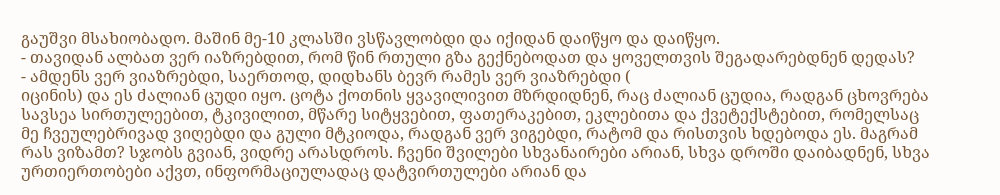გაუშვი მსახიობადო. მაშინ მე-10 კლასში ვსწავლობდი და იქიდან დაიწყო და დაიწყო.
- თავიდან ალბათ ვერ იაზრებდით, რომ წინ რთული გზა გექნებოდათ და ყოველთვის შეგადარებდნენ დედას?
- ამდენს ვერ ვიაზრებდი, საერთოდ, დიდხანს ბევრ რამეს ვერ ვიაზრებდი (
იცინის) და ეს ძალიან ცუდი იყო. ცოტა ქოთნის ყვავილივით მზრდიდნენ, რაც ძალიან ცუდია, რადგან ცხოვრება სავსეა სირთულეებით, ტკივილით, მწარე სიტყვებით, ფათერაკებით, ეკლებითა და ქვეტექსტებით, რომელსაც მე ჩვეულებრივად ვიღებდი და გული მტკიოდა, რადგან ვერ ვიგებდი, რატომ და რისთვის ხდებოდა ეს. მაგრამ რას ვიზამთ? სჯობს გვიან, ვიდრე არასდროს. ჩვენი შვილები სხვანაირები არიან, სხვა დროში დაიბადნენ, სხვა ურთიერთობები აქვთ, ინფორმაციულადაც დატვირთულები არიან და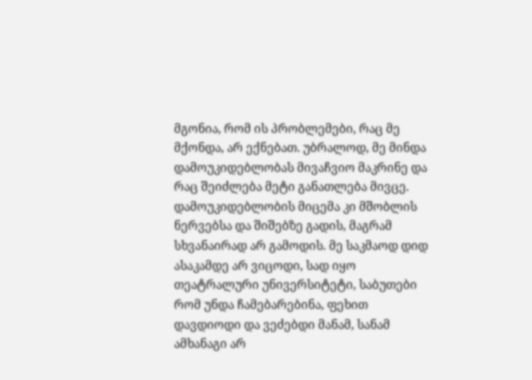მგონია, რომ ის პრობლემები, რაც მე მქონდა, არ ექნებათ. უბრალოდ, მე მინდა დამოუკიდებლობას მივაჩვიო მაკრინე და რაც შეიძლება მეტი განათლება მივცე. დამოუკიდებლობის მიცემა კი მშობლის ნერვებსა და შიშებზე გადის, მაგრამ სხვანაირად არ გამოდის. მე საკმაოდ დიდ ასაკამდე არ ვიცოდი, სად იყო თეატრალური უნივერსიტეტი, საბუთები რომ უნდა ჩამებარებინა, ფეხით დავდიოდი და ვეძებდი მანამ, სანამ ამხანაგი არ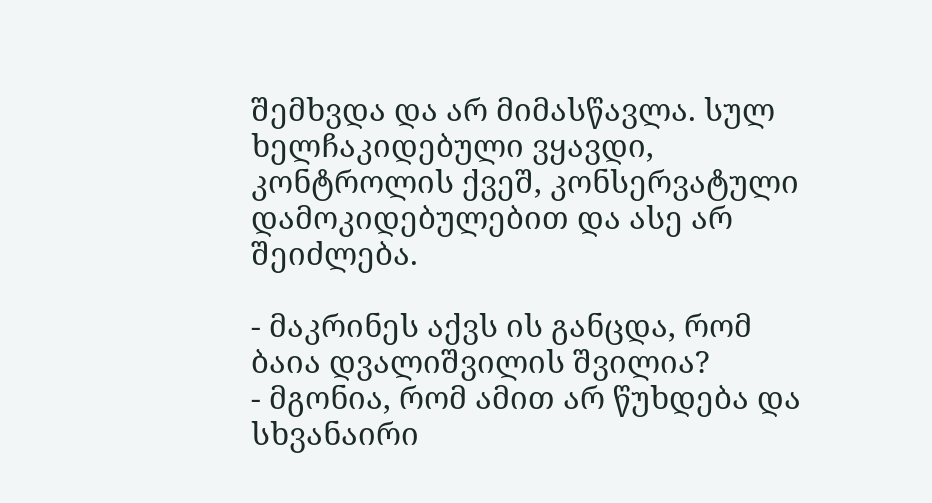შემხვდა და არ მიმასწავლა. სულ ხელჩაკიდებული ვყავდი, კონტროლის ქვეშ, კონსერვატული დამოკიდებულებით და ასე არ შეიძლება.

- მაკრინეს აქვს ის განცდა, რომ ბაია დვალიშვილის შვილია?
- მგონია, რომ ამით არ წუხდება და სხვანაირი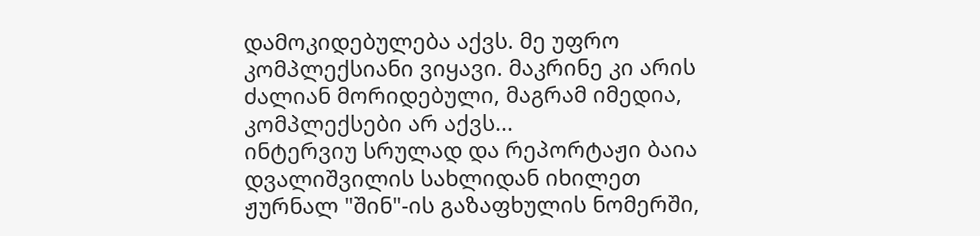დამოკიდებულება აქვს. მე უფრო კომპლექსიანი ვიყავი. მაკრინე კი არის ძალიან მორიდებული, მაგრამ იმედია, კომპლექსები არ აქვს...
ინტერვიუ სრულად და რეპორტაჟი ბაია დვალიშვილის სახლიდან იხილეთ ჟურნალ "შინ"-ის გაზაფხულის ნომერში,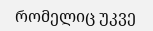რომელიც უკვე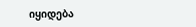იყიდება